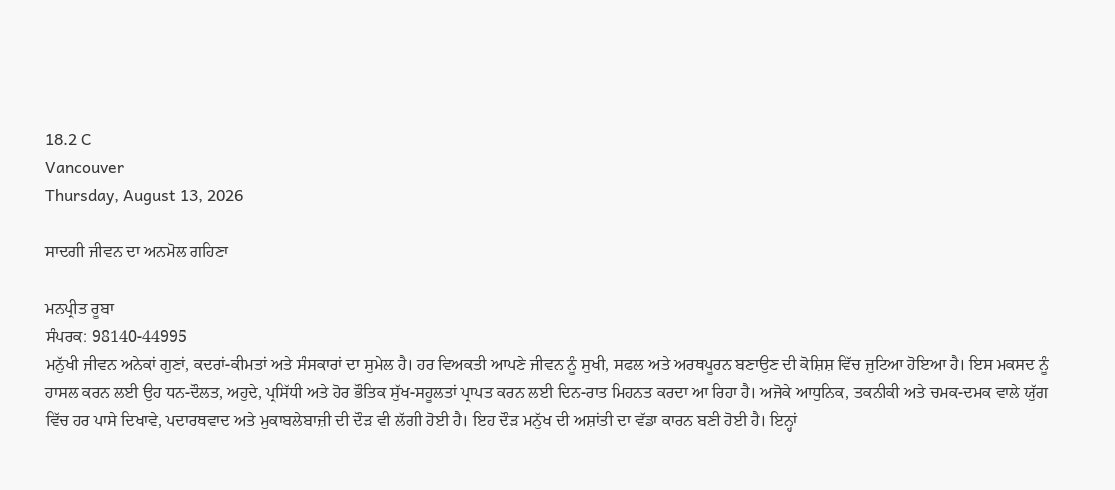18.2 C
Vancouver
Thursday, August 13, 2026

ਸਾਦਗੀ ਜੀਵਨ ਦਾ ਅਨਮੋਲ ਗਹਿਣਾ

ਮਨਪ੍ਰੀਤ ਰੂਬਾ
ਸੰਪਰਕ: 98140-44995
ਮਨੁੱਖੀ ਜੀਵਨ ਅਨੇਕਾਂ ਗੁਣਾਂ, ਕਦਰਾਂ-ਕੀਮਤਾਂ ਅਤੇ ਸੰਸਕਾਰਾਂ ਦਾ ਸੁਮੇਲ ਹੈ। ਹਰ ਵਿਅਕਤੀ ਆਪਣੇ ਜੀਵਨ ਨੂੰ ਸੁਖੀ, ਸਫਲ ਅਤੇ ਅਰਥਪੂਰਨ ਬਣਾਉਣ ਦੀ ਕੋਸ਼ਿਸ਼ ਵਿੱਚ ਜੁਟਿਆ ਹੋਇਆ ਹੈ। ਇਸ ਮਕਸਦ ਨੂੰ ਹਾਸਲ ਕਰਨ ਲਈ ਉਹ ਧਨ-ਦੌਲਤ, ਅਹੁਦੇ, ਪ੍ਰਸਿੱਧੀ ਅਤੇ ਹੋਰ ਭੌਤਿਕ ਸੁੱਖ-ਸਹੂਲਤਾਂ ਪ੍ਰਾਪਤ ਕਰਨ ਲਈ ਦਿਨ-ਰਾਤ ਮਿਹਨਤ ਕਰਦਾ ਆ ਰਿਹਾ ਹੈ। ਅਜੋਕੇ ਆਧੁਨਿਕ, ਤਕਨੀਕੀ ਅਤੇ ਚਮਕ-ਦਮਕ ਵਾਲੇ ਯੁੱਗ ਵਿੱਚ ਹਰ ਪਾਸੇ ਦਿਖਾਵੇ, ਪਦਾਰਥਵਾਦ ਅਤੇ ਮੁਕਾਬਲੇਬਾਜ਼ੀ ਦੀ ਦੌੜ ਵੀ ਲੱਗੀ ਹੋਈ ਹੈ। ਇਹ ਦੌੜ ਮਨੁੱਖ ਦੀ ਅਸ਼ਾਂਤੀ ਦਾ ਵੱਡਾ ਕਾਰਨ ਬਣੀ ਹੋਈ ਹੈ। ਇਨ੍ਹਾਂ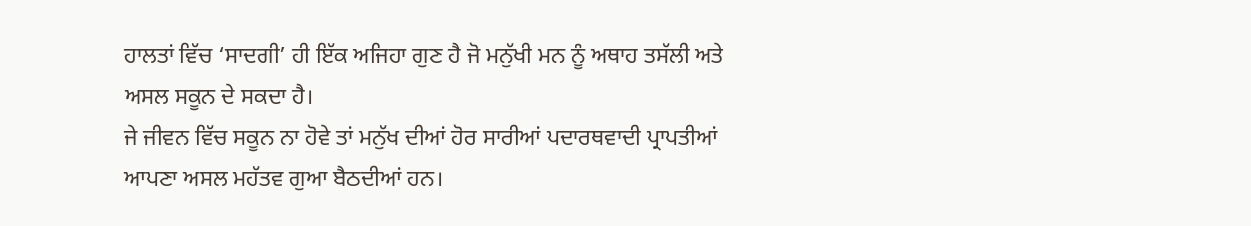ਹਾਲਤਾਂ ਵਿੱਚ ‘ਸਾਦਗੀ’ ਹੀ ਇੱਕ ਅਜਿਹਾ ਗੁਣ ਹੈ ਜੋ ਮਨੁੱਖੀ ਮਨ ਨੂੰ ਅਥਾਹ ਤਸੱਲੀ ਅਤੇ ਅਸਲ ਸਕੂਨ ਦੇ ਸਕਦਾ ਹੈ।
ਜੇ ਜੀਵਨ ਵਿੱਚ ਸਕੂਨ ਨਾ ਹੋਵੇ ਤਾਂ ਮਨੁੱਖ ਦੀਆਂ ਹੋਰ ਸਾਰੀਆਂ ਪਦਾਰਥਵਾਦੀ ਪ੍ਰਾਪਤੀਆਂ ਆਪਣਾ ਅਸਲ ਮਹੱਤਵ ਗੁਆ ਬੈਠਦੀਆਂ ਹਨ।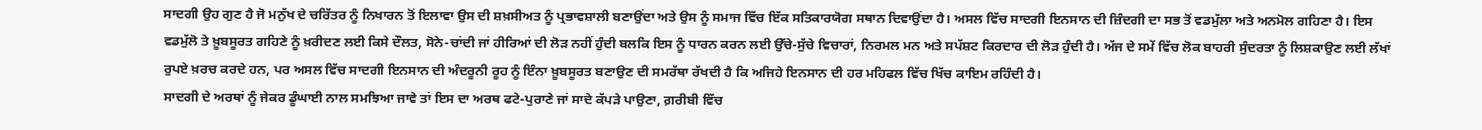ਸਾਦਗੀ ਉਹ ਗੁਣ ਹੈ ਜੋ ਮਨੁੱਖ ਦੇ ਚਰਿੱਤਰ ਨੂੰ ਨਿਖਾਰਨ ਤੋਂ ਇਲਾਵਾ ਉਸ ਦੀ ਸ਼ਖ਼ਸੀਅਤ ਨੂੰ ਪ੍ਰਭਾਵਸ਼ਾਲੀ ਬਣਾਉਂਦਾ ਅਤੇ ਉਸ ਨੂੰ ਸਮਾਜ ਵਿੱਚ ਇੱਕ ਸਤਿਕਾਰਯੋਗ ਸਥਾਨ ਦਿਵਾਉਂਦਾ ਹੈ। ਅਸਲ ਵਿੱਚ ਸਾਦਗੀ ਇਨਸਾਨ ਦੀ ਜ਼ਿੰਦਗੀ ਦਾ ਸਭ ਤੋਂ ਵਡਮੁੱਲਾ ਅਤੇ ਅਨਮੋਲ ਗਹਿਣਾ ਹੈ। ਇਸ ਵਡਮੁੱਲੋ ਤੇ ਖ਼ੂਬਸੂਰਤ ਗਹਿਣੇ ਨੂੰ ਖ਼ਰੀਦਣ ਲਈ ਕਿਸੇ ਦੌਲਤ, ਸੋਨੇ-ਚਾਂਦੀ ਜਾਂ ਹੀਰਿਆਂ ਦੀ ਲੋੜ ਨਹੀਂ ਹੁੰਦੀ ਬਲਕਿ ਇਸ ਨੂੰ ਧਾਰਨ ਕਰਨ ਲਈ ਉੱਚੇ-ਸੁੱਚੇ ਵਿਚਾਰਾਂ, ਨਿਰਮਲ ਮਨ ਅਤੇ ਸਪੱਸ਼ਟ ਕਿਰਦਾਰ ਦੀ ਲੋੜ ਹੁੰਦੀ ਹੈ। ਅੱਜ ਦੇ ਸਮੇਂ ਵਿੱਚ ਲੋਕ ਬਾਹਰੀ ਸੁੰਦਰਤਾ ਨੂੰ ਲਿਸ਼ਕਾਉਣ ਲਈ ਲੱਖਾਂ ਰੁਪਏ ਖ਼ਰਚ ਕਰਦੇ ਹਨ, ਪਰ ਅਸਲ ਵਿੱਚ ਸਾਦਗੀ ਇਨਸਾਨ ਦੀ ਅੰਦਰੂਨੀ ਰੂਹ ਨੂੰ ਇੰਨਾ ਖ਼ੂਬਸੂਰਤ ਬਣਾਉਣ ਦੀ ਸਮਰੱਥਾ ਰੱਖਦੀ ਹੈ ਕਿ ਅਜਿਹੇ ਇਨਸਾਨ ਦੀ ਹਰ ਮਹਿਫਲ ਵਿੱਚ ਖਿੱਚ ਕਾਇਮ ਰਹਿੰਦੀ ਹੈ।
ਸਾਦਗੀ ਦੇ ਅਰਥਾਂ ਨੂੰ ਜੇਕਰ ਡੂੰਘਾਈ ਨਾਲ ਸਮਝਿਆ ਜਾਵੇ ਤਾਂ ਇਸ ਦਾ ਅਰਥ ਫਟੇ-ਪੁਰਾਣੇ ਜਾਂ ਸਾਦੇ ਕੱਪੜੇ ਪਾਉਣਾ, ਗ਼ਰੀਬੀ ਵਿੱਚ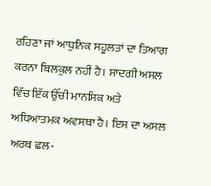ਰਹਿਣਾ ਜਾਂ ਆਧੁਨਿਕ ਸਹੂਲਤਾਂ ਦਾ ਤਿਆਗ ਕਰਨਾ ਬਿਲਕੁਲ ਨਹੀਂ ਹੈ। ਸਾਦਗੀ ਅਸਲ ਵਿੱਚ ਇੱਕ ਉੱਚੀ ਮਾਨਸਿਕ ਅਤੇ ਅਧਿਆਤਮਕ ਅਵਸਥਾ ਹੈ। ਇਸ ਦਾ ਅਸਲ ਅਰਥ ਛਲ-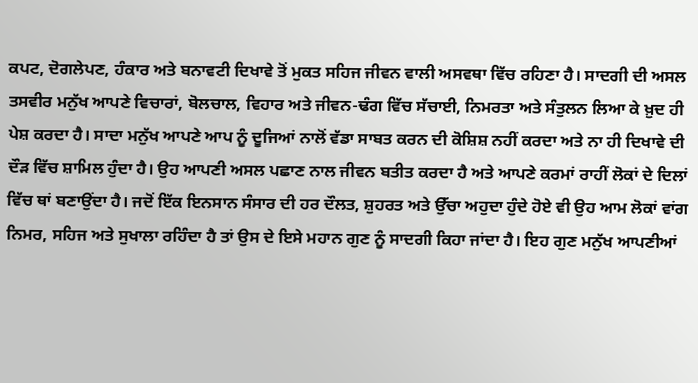ਕਪਟ, ਦੋਗਲੇਪਣ, ਹੰਕਾਰ ਅਤੇ ਬਨਾਵਟੀ ਦਿਖਾਵੇ ਤੋਂ ਮੁਕਤ ਸਹਿਜ ਜੀਵਨ ਵਾਲੀ ਅਸਵਥਾ ਵਿੱਚ ਰਹਿਣਾ ਹੈ। ਸਾਦਗੀ ਦੀ ਅਸਲ ਤਸਵੀਰ ਮਨੁੱਖ ਆਪਣੇ ਵਿਚਾਰਾਂ, ਬੋਲਚਾਲ, ਵਿਹਾਰ ਅਤੇ ਜੀਵਨ-ਢੰਗ ਵਿੱਚ ਸੱਚਾਈ, ਨਿਮਰਤਾ ਅਤੇ ਸੰਤੁਲਨ ਲਿਆ ਕੇ ਖ਼ੁਦ ਹੀ ਪੇਸ਼ ਕਰਦਾ ਹੈ। ਸਾਦਾ ਮਨੁੱਖ ਆਪਣੇ ਆਪ ਨੂੰ ਦੂਜਿਆਂ ਨਾਲੋਂ ਵੱਡਾ ਸਾਬਤ ਕਰਨ ਦੀ ਕੋਸ਼ਿਸ਼ ਨਹੀਂ ਕਰਦਾ ਅਤੇ ਨਾ ਹੀ ਦਿਖਾਵੇ ਦੀ ਦੌੜ ਵਿੱਚ ਸ਼ਾਮਿਲ ਹੁੰਦਾ ਹੈ। ਉਹ ਆਪਣੀ ਅਸਲ ਪਛਾਣ ਨਾਲ ਜੀਵਨ ਬਤੀਤ ਕਰਦਾ ਹੈ ਅਤੇ ਆਪਣੇ ਕਰਮਾਂ ਰਾਹੀਂ ਲੋਕਾਂ ਦੇ ਦਿਲਾਂ ਵਿੱਚ ਥਾਂ ਬਣਾਉਂਦਾ ਹੈ। ਜਦੋਂ ਇੱਕ ਇਨਸਾਨ ਸੰਸਾਰ ਦੀ ਹਰ ਦੌਲਤ, ਸ਼ੁਹਰਤ ਅਤੇ ਉੱਚਾ ਅਹੁਦਾ ਹੁੰਦੇ ਹੋਏ ਵੀ ਉਹ ਆਮ ਲੋਕਾਂ ਵਾਂਗ ਨਿਮਰ, ਸਹਿਜ ਅਤੇ ਸੁਖਾਲਾ ਰਹਿੰਦਾ ਹੈ ਤਾਂ ਉਸ ਦੇ ਇਸੇ ਮਹਾਨ ਗੁਣ ਨੂੰ ਸਾਦਗੀ ਕਿਹਾ ਜਾਂਦਾ ਹੈ। ਇਹ ਗੁਣ ਮਨੁੱਖ ਆਪਣੀਆਂ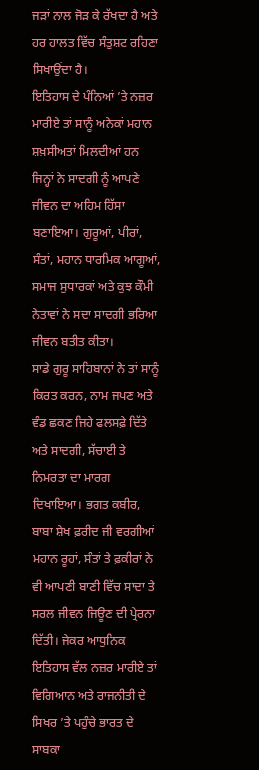ਜੜਾਂ ਨਾਲ ਜੋੜ ਕੇ ਰੱਖਦਾ ਹੈ ਅਤੇ ਹਰ ਹਾਲਤ ਵਿੱਚ ਸੰਤੁਸ਼ਟ ਰਹਿਣਾ ਸਿਖਾਉਂਦਾ ਹੈ।
ਇਤਿਹਾਸ ਦੇ ਪੰਨਿਆਂ ’ਤੇ ਨਜ਼ਰ ਮਾਰੀਏ ਤਾਂ ਸਾਨੂੰ ਅਨੇਕਾਂ ਮਹਾਨ ਸ਼ਖ਼ਸੀਅਤਾਂ ਮਿਲਦੀਆਂ ਹਨ ਜਿਨ੍ਹਾਂ ਨੇ ਸਾਦਗੀ ਨੂੰ ਆਪਣੇ ਜੀਵਨ ਦਾ ਅਹਿਮ ਹਿੱਸਾ ਬਣਾਇਆ। ਗੁਰੂਆਂ, ਪੀਰਾਂ, ਸੰਤਾਂ, ਮਹਾਨ ਧਾਰਮਿਕ ਆਗੂਆਂ, ਸਮਾਜ ਸੁਧਾਰਕਾਂ ਅਤੇ ਕੁਝ ਕੌਮੀ ਨੇਤਾਵਾਂ ਨੇ ਸਦਾ ਸਾਦਗੀ ਭਰਿਆ ਜੀਵਨ ਬਤੀਤ ਕੀਤਾ।
ਸਾਡੇ ਗੁਰੂ ਸਾਹਿਬਾਨਾਂ ਨੇ ਤਾਂ ਸਾਨੂੰ ਕਿਰਤ ਕਰਨ, ਨਾਮ ਜਪਣ ਅਤੇ ਵੰਡ ਛਕਣ ਜਿਹੇ ਫਲਸਫ਼ੇ ਦਿੱਤੇ ਅਤੇ ਸਾਦਗੀ, ਸੱਚਾਈ ਤੇ ਨਿਮਰਤਾ ਦਾ ਮਾਰਗ ਦਿਖਾਇਆ। ਭਗਤ ਕਬੀਰ, ਬਾਬਾ ਸ਼ੇਖ ਫ਼ਰੀਦ ਜੀ ਵਰਗੀਆਂ ਮਹਾਨ ਰੂਹਾਂ, ਸੰਤਾਂ ਤੇ ਫ਼ਕੀਰਾਂ ਨੇ ਵੀ ਆਪਣੀ ਬਾਣੀ ਵਿੱਚ ਸਾਦਾ ਤੇ ਸਰਲ ਜੀਵਨ ਜਿਊਣ ਦੀ ਪ੍ਰੇਰਨਾ ਦਿੱਤੀ। ਜੇਕਰ ਆਧੁਨਿਕ ਇਤਿਹਾਸ ਵੱਲ ਨਜ਼ਰ ਮਾਰੀਏ ਤਾਂ ਵਿਗਿਆਨ ਅਤੇ ਰਾਜਨੀਤੀ ਦੇ ਸਿਖਰ ’ਤੇ ਪਹੁੰਚੇ ਭਾਰਤ ਦੇ ਸਾਬਕਾ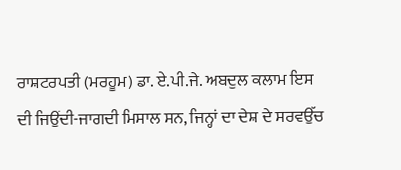ਰਾਸ਼ਟਰਪਤੀ (ਮਰਹੂਮ) ਡਾ. ਏ.ਪੀ.ਜੇ. ਅਬਦੁਲ ਕਲਾਮ ਇਸ ਦੀ ਜਿਉਂਦੀ-ਜਾਗਦੀ ਮਿਸਾਲ ਸਨ, ਜਿਨ੍ਹਾਂ ਦਾ ਦੇਸ਼ ਦੇ ਸਰਵਉੱਚ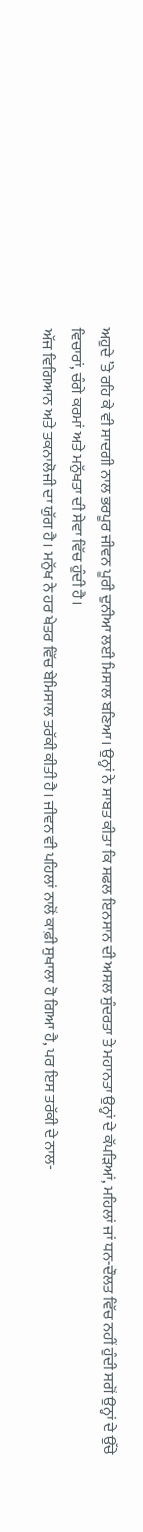ਅਹੁਦੇ ’ਤੇ ਰਹਿ ਕੇ ਵੀ ਸਾਦਗੀ ਨਾਲ ਭਰਪੂਰ ਜੀਵਨ ਪੂਰੀ ਦੁਨੀਆ ਲਈ ਮਿਸਾਲ ਬਣਿਆ। ਉਨ੍ਹਾਂ ਨੇ ਸਾਬਤ ਕੀਤਾ ਕਿ ਸਫਲ ਇਨਸਾਨ ਦੀ ਅਸਲ ਸੁੰਦਰਤਾ ਤੇ ਮਹਾਨਤਾ ਉਨ੍ਹਾਂ ਦੇ ਕੱਪੜਿਆਂ, ਮਹਿਲਾਂ ਜਾਂ ਧਨ-ਦੌਲਤ ਵਿੱਚ ਨਹੀਂ ਹੁੰਦੀ ਸਗੋਂ ਉਨ੍ਹਾਂ ਦੇ ਉੱਚੇ ਵਿਚਾਰਾਂ, ਚੰਗੇ ਕਰਮਾਂ ਅਤੇ ਮਨੁੱਖਤਾ ਦੀ ਸੇਵਾ ਵਿੱਚ ਹੁੰਦੀ ਹੈ।
ਅੱਜ ਵਿਗਿਆਨ ਅਤੇ ਤਕਨਾਲੋਜੀ ਦਾ ਯੁੱਗ ਹੈ। ਮਨੁੱਖ ਨੇ ਹਰ ਖੇਤਰ ਵਿੱਚ ਬੇਮਿਸਾਲ ਤਰੱਕੀ ਕੀਤੀ ਹੈ। ਜੀਵਨ ਵੀ ਪਹਿਲਾਂ ਨਾਲੋਂ ਕਾਫ਼ੀ ਸੁਖਾਲਾ ਹੋ ਗਿਆ ਹੈ, ਪਰ ਇਸ ਤਰੱਕੀ ਦੇ ਨਾਲ-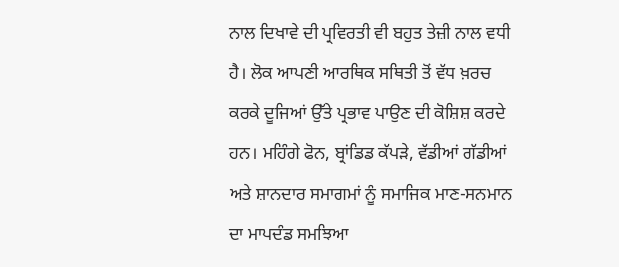ਨਾਲ ਦਿਖਾਵੇ ਦੀ ਪ੍ਰਵਿਰਤੀ ਵੀ ਬਹੁਤ ਤੇਜ਼ੀ ਨਾਲ ਵਧੀ ਹੈ। ਲੋਕ ਆਪਣੀ ਆਰਥਿਕ ਸਥਿਤੀ ਤੋਂ ਵੱਧ ਖ਼ਰਚ ਕਰਕੇ ਦੂਜਿਆਂ ਉੱਤੇ ਪ੍ਰਭਾਵ ਪਾਉਣ ਦੀ ਕੋਸ਼ਿਸ਼ ਕਰਦੇ ਹਨ। ਮਹਿੰਗੇ ਫੋਨ, ਬ੍ਰਾਂਡਿਡ ਕੱਪੜੇ, ਵੱਡੀਆਂ ਗੱਡੀਆਂ ਅਤੇ ਸ਼ਾਨਦਾਰ ਸਮਾਗਮਾਂ ਨੂੰ ਸਮਾਜਿਕ ਮਾਣ-ਸਨਮਾਨ ਦਾ ਮਾਪਦੰਡ ਸਮਝਿਆ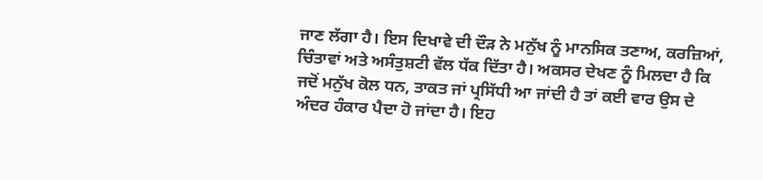ਜਾਣ ਲੱਗਾ ਹੈ। ਇਸ ਦਿਖਾਵੇ ਦੀ ਦੌੜ ਨੇ ਮਨੁੱਖ ਨੂੰ ਮਾਨਸਿਕ ਤਣਾਅ, ਕਰਜ਼ਿਆਂ, ਚਿੰਤਾਵਾਂ ਅਤੇ ਅਸੰਤੁਸ਼ਟੀ ਵੱਲ ਧੱਕ ਦਿੱਤਾ ਹੈ। ਅਕਸਰ ਦੇਖਣ ਨੂੰ ਮਿਲਦਾ ਹੈ ਕਿ ਜਦੋਂ ਮਨੁੱਖ ਕੋਲ ਧਨ, ਤਾਕਤ ਜਾਂ ਪ੍ਰਸਿੱਧੀ ਆ ਜਾਂਦੀ ਹੈ ਤਾਂ ਕਈ ਵਾਰ ਉਸ ਦੇ ਅੰਦਰ ਹੰਕਾਰ ਪੈਦਾ ਹੋ ਜਾਂਦਾ ਹੈ। ਇਹ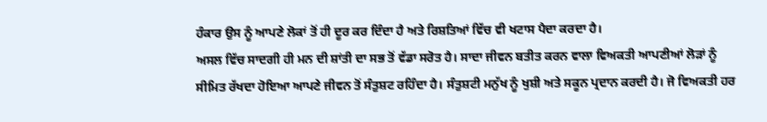ਹੰਕਾਰ ਉਸ ਨੂੰ ਆਪਣੇ ਲੋਕਾਂ ਤੋਂ ਹੀ ਦੂਰ ਕਰ ਦਿੰਦਾ ਹੈ ਅਤੇ ਰਿਸ਼ਤਿਆਂ ਵਿੱਚ ਵੀ ਖਟਾਸ ਪੈਦਾ ਕਰਦਾ ਹੈ।
ਅਸਲ ਵਿੱਚ ਸਾਦਗੀ ਹੀ ਮਨ ਦੀ ਸ਼ਾਂਤੀ ਦਾ ਸਭ ਤੋਂ ਵੱਡਾ ਸਰੋਤ ਹੈ। ਸਾਦਾ ਜੀਵਨ ਬਤੀਤ ਕਰਨ ਵਾਲਾ ਵਿਅਕਤੀ ਆਪਣੀਆਂ ਲੋੜਾਂ ਨੂੰ ਸੀਮਿਤ ਰੱਖਦਾ ਹੋਇਆ ਆਪਣੇ ਜੀਵਨ ਤੋਂ ਸੰਤੁਸ਼ਟ ਰਹਿੰਦਾ ਹੈ। ਸੰਤੁਸ਼ਟੀ ਮਨੁੱਖ ਨੂੰ ਖੁਸ਼ੀ ਅਤੇ ਸਕੂਨ ਪ੍ਰਦਾਨ ਕਰਦੀ ਹੈ। ਜੋ ਵਿਅਕਤੀ ਹਰ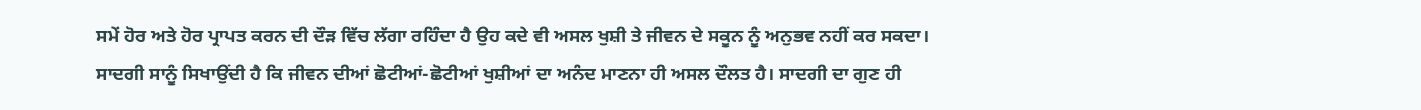ਸਮੇਂ ਹੋਰ ਅਤੇ ਹੋਰ ਪ੍ਰਾਪਤ ਕਰਨ ਦੀ ਦੌੜ ਵਿੱਚ ਲੱਗਾ ਰਹਿੰਦਾ ਹੈ ਉਹ ਕਦੇ ਵੀ ਅਸਲ ਖੁਸ਼ੀ ਤੇ ਜੀਵਨ ਦੇ ਸਕੂਨ ਨੂੰ ਅਨੁਭਵ ਨਹੀਂ ਕਰ ਸਕਦਾ। ਸਾਦਗੀ ਸਾਨੂੰ ਸਿਖਾਉਂਦੀ ਹੈ ਕਿ ਜੀਵਨ ਦੀਆਂ ਛੋਟੀਆਂ-ਛੋਟੀਆਂ ਖੁਸ਼ੀਆਂ ਦਾ ਅਨੰਦ ਮਾਣਨਾ ਹੀ ਅਸਲ ਦੌਲਤ ਹੈ। ਸਾਦਗੀ ਦਾ ਗੁਣ ਹੀ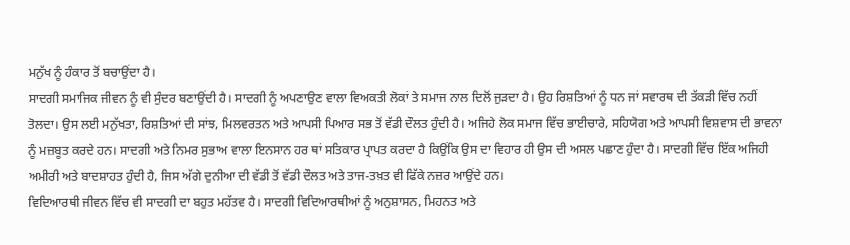ਮਨੁੱਖ ਨੂੰ ਹੰਕਾਰ ਤੋਂ ਬਚਾਉਂਦਾ ਹੈ।
ਸਾਦਗੀ ਸਮਾਜਿਕ ਜੀਵਨ ਨੂੰ ਵੀ ਸੁੰਦਰ ਬਣਾਉਂਦੀ ਹੈ। ਸਾਦਗੀ ਨੂੰ ਅਪਣਾਉਣ ਵਾਲਾ ਵਿਅਕਤੀ ਲੋਕਾਂ ਤੇ ਸਮਾਜ ਨਾਲ ਦਿਲੋਂ ਜੁੜਦਾ ਹੈ। ਉਹ ਰਿਸ਼ਤਿਆਂ ਨੂੰ ਧਨ ਜਾਂ ਸਵਾਰਥ ਦੀ ਤੱਕੜੀ ਵਿੱਚ ਨਹੀਂ ਤੋਲਦਾ। ਉਸ ਲਈ ਮਨੁੱਖਤਾ, ਰਿਸ਼ਤਿਆਂ ਦੀ ਸਾਂਝ, ਮਿਲਵਰਤਨ ਅਤੇ ਆਪਸੀ ਪਿਆਰ ਸਭ ਤੋਂ ਵੱਡੀ ਦੌਲਤ ਹੁੰਦੀ ਹੈ। ਅਜਿਹੇ ਲੋਕ ਸਮਾਜ ਵਿੱਚ ਭਾਈਚਾਰੇ, ਸਹਿਯੋਗ ਅਤੇ ਆਪਸੀ ਵਿਸ਼ਵਾਸ ਦੀ ਭਾਵਨਾ ਨੂੰ ਮਜ਼ਬੂਤ ਕਰਦੇ ਹਨ। ਸਾਦਗੀ ਅਤੇ ਨਿਮਰ ਸੁਭਾਅ ਵਾਲਾ ਇਨਸਾਨ ਹਰ ਥਾਂ ਸਤਿਕਾਰ ਪ੍ਰਾਪਤ ਕਰਦਾ ਹੈ ਕਿਉਂਕਿ ਉਸ ਦਾ ਵਿਹਾਰ ਹੀ ਉਸ ਦੀ ਅਸਲ ਪਛਾਣ ਹੁੰਦਾ ਹੈ। ਸਾਦਗੀ ਵਿੱਚ ਇੱਕ ਅਜਿਹੀ ਅਮੀਰੀ ਅਤੇ ਬਾਦਸ਼ਾਹਤ ਹੁੰਦੀ ਹੈ, ਜਿਸ ਅੱਗੇ ਦੁਨੀਆ ਦੀ ਵੱਡੀ ਤੋਂ ਵੱਡੀ ਦੌਲਤ ਅਤੇ ਤਾਜ-ਤਖ਼ਤ ਵੀ ਫਿੱਕੇ ਨਜ਼ਰ ਆਉਂਦੇ ਹਨ।
ਵਿਦਿਆਰਥੀ ਜੀਵਨ ਵਿੱਚ ਵੀ ਸਾਦਗੀ ਦਾ ਬਹੁਤ ਮਹੱਤਵ ਹੈ। ਸਾਦਗੀ ਵਿਦਿਆਰਥੀਆਂ ਨੂੰ ਅਨੁਸ਼ਾਸਨ, ਮਿਹਨਤ ਅਤੇ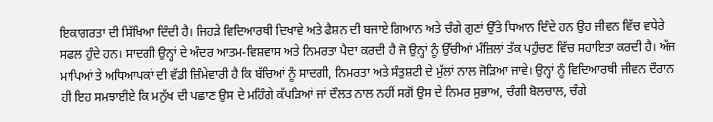ਇਕਾਗਰਤਾ ਦੀ ਸਿੱਖਿਆ ਦਿੰਦੀ ਹੈ। ਜਿਹੜੇ ਵਿਦਿਆਰਥੀ ਦਿਖਾਵੇ ਅਤੇ ਫੈਸ਼ਨ ਦੀ ਬਜਾਏ ਗਿਆਨ ਅਤੇ ਚੰਗੇ ਗੁਣਾਂ ਉੱਤੇ ਧਿਆਨ ਦਿੰਦੇ ਹਨ ਉਹ ਜੀਵਨ ਵਿੱਚ ਵਧੇਰੇ ਸਫਲ ਹੁੰਦੇ ਹਨ। ਸਾਦਗੀ ਉਨ੍ਹਾਂ ਦੇ ਅੰਦਰ ਆਤਮ-ਵਿਸ਼ਵਾਸ ਅਤੇ ਨਿਮਰਤਾ ਪੈਦਾ ਕਰਦੀ ਹੈ ਜੋ ਉਨ੍ਹਾਂ ਨੂੰ ਉੱਚੀਆਂ ਮੰਜ਼ਿਲਾਂ ਤੱਕ ਪਹੁੰਚਣ ਵਿੱਚ ਸਹਾਇਤਾ ਕਰਦੀ ਹੈ। ਅੱਜ ਮਾਪਿਆਂ ਤੇ ਅਧਿਆਪਕਾਂ ਦੀ ਵੱਡੀ ਜ਼ਿੰਮੇਵਾਰੀ ਹੈ ਕਿ ਬੱਚਿਆਂ ਨੂੰ ਸਾਦਗੀ, ਨਿਮਰਤਾ ਅਤੇ ਸੰਤੁਸ਼ਟੀ ਦੇ ਮੁੱਲਾਂ ਨਾਲ ਜੋੜਿਆ ਜਾਵੇ। ਉਨ੍ਹਾਂ ਨੂੰ ਵਿਦਿਆਰਥੀ ਜੀਵਨ ਦੌਰਾਨ ਹੀ ਇਹ ਸਮਝਾਈਏ ਕਿ ਮਨੁੱਖ ਦੀ ਪਛਾਣ ਉਸ ਦੇ ਮਹਿੰਗੇ ਕੱਪੜਿਆਂ ਜਾਂ ਦੌਲਤ ਨਾਲ ਨਹੀਂ ਸਗੋਂ ਉਸ ਦੇ ਨਿਮਰ ਸੁਭਾਅ, ਚੰਗੀ ਬੋਲਚਾਲ, ਚੰਗੇ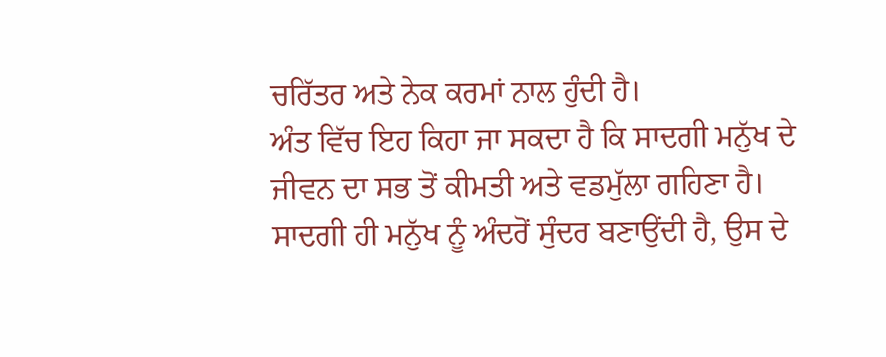ਚਰਿੱਤਰ ਅਤੇ ਨੇਕ ਕਰਮਾਂ ਨਾਲ ਹੁੰਦੀ ਹੈ।
ਅੰਤ ਵਿੱਚ ਇਹ ਕਿਹਾ ਜਾ ਸਕਦਾ ਹੈ ਕਿ ਸਾਦਗੀ ਮਨੁੱਖ ਦੇ ਜੀਵਨ ਦਾ ਸਭ ਤੋਂ ਕੀਮਤੀ ਅਤੇ ਵਡਮੁੱਲਾ ਗਹਿਣਾ ਹੈ। ਸਾਦਗੀ ਹੀ ਮਨੁੱਖ ਨੂੰ ਅੰਦਰੋਂ ਸੁੰਦਰ ਬਣਾਉਂਦੀ ਹੈ, ਉਸ ਦੇ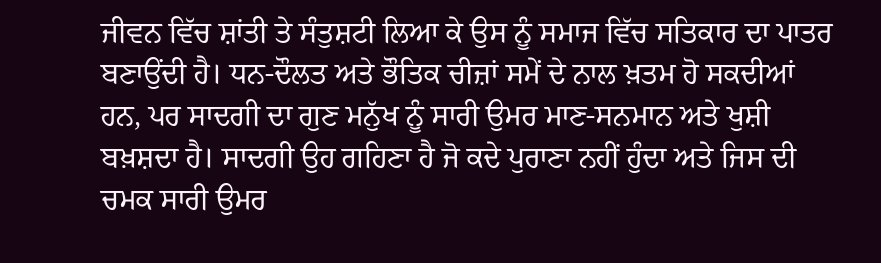ਜੀਵਨ ਵਿੱਚ ਸ਼ਾਂਤੀ ਤੇ ਸੰਤੁਸ਼ਟੀ ਲਿਆ ਕੇ ਉਸ ਨੂੰ ਸਮਾਜ ਵਿੱਚ ਸਤਿਕਾਰ ਦਾ ਪਾਤਰ ਬਣਾਉਂਦੀ ਹੈ। ਧਨ-ਦੌਲਤ ਅਤੇ ਭੌਤਿਕ ਚੀਜ਼ਾਂ ਸਮੇਂ ਦੇ ਨਾਲ ਖ਼ਤਮ ਹੋ ਸਕਦੀਆਂ ਹਨ, ਪਰ ਸਾਦਗੀ ਦਾ ਗੁਣ ਮਨੁੱਖ ਨੂੰ ਸਾਰੀ ਉਮਰ ਮਾਣ-ਸਨਮਾਨ ਅਤੇ ਖੁਸ਼ੀ ਬਖ਼ਸ਼ਦਾ ਹੈ। ਸਾਦਗੀ ਉਹ ਗਹਿਣਾ ਹੈ ਜੋ ਕਦੇ ਪੁਰਾਣਾ ਨਹੀਂ ਹੁੰਦਾ ਅਤੇ ਜਿਸ ਦੀ ਚਮਕ ਸਾਰੀ ਉਮਰ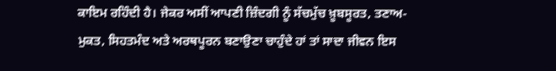ਕਾਇਮ ਰਹਿੰਦੀ ਹੈ। ਜੇਕਰ ਅਸੀਂ ਆਪਣੀ ਜ਼ਿੰਦਗੀ ਨੂੰ ਸੱਚਮੁੱਚ ਖ਼ੂਬਸੂਰਤ, ਤਣਾਅ-ਮੁਕਤ, ਸਿਹਤਮੰਦ ਅਤੇ ਅਰਥਪੂਰਨ ਬਣਾਉਣਾ ਚਾਹੁੰਦੇ ਹਾਂ ਤਾਂ ਸਾਦਾ ਜੀਵਨ ਇਸ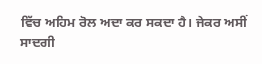ਵਿੱਚ ਅਹਿਮ ਰੋਲ ਅਦਾ ਕਰ ਸਕਦਾ ਹੈ। ਜੇਕਰ ਅਸੀਂ ਸਾਦਗੀ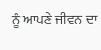ਨੂੰ ਆਪਣੇ ਜੀਵਨ ਦਾ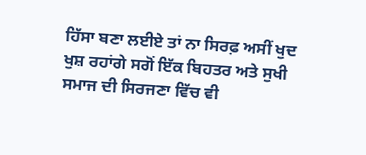ਹਿੱਸਾ ਬਣਾ ਲਈਏ ਤਾਂ ਨਾ ਸਿਰਫ਼ ਅਸੀਂ ਖੁਦ ਖੁਸ਼ ਰਹਾਂਗੇ ਸਗੋਂ ਇੱਕ ਬਿਹਤਰ ਅਤੇ ਸੁਖੀ ਸਮਾਜ ਦੀ ਸਿਰਜਣਾ ਵਿੱਚ ਵੀ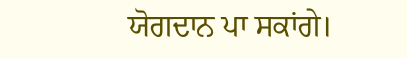ਯੋਗਦਾਨ ਪਾ ਸਕਾਂਗੇ।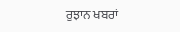ਰੁਝਾਨ ਖਬਰਾਂ